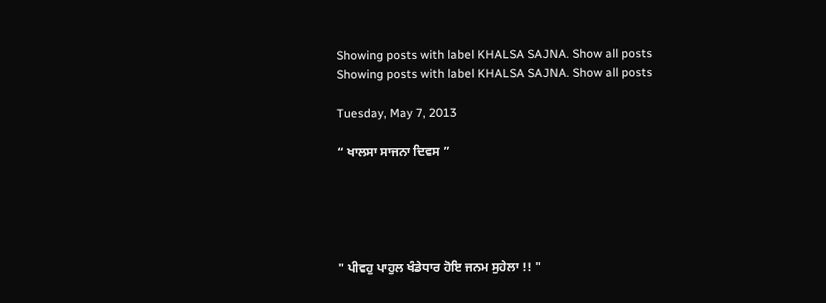Showing posts with label KHALSA SAJNA. Show all posts
Showing posts with label KHALSA SAJNA. Show all posts

Tuesday, May 7, 2013

“ ਖਾਲਸਾ ਸਾਜਨਾ ਦਿਵਸ ”





" ਪੀਵਹੁ ਪਾਹੁਲ ਖੰਡੇਧਾਰ ਹੋਇ ਜਨਮ ਸੁਹੇਲਾ !! "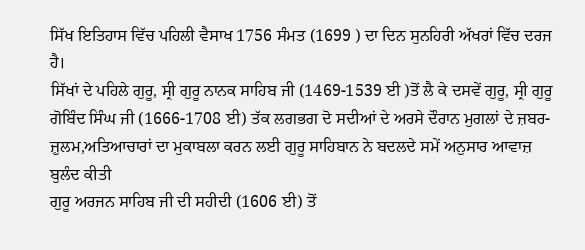ਸਿੱਖ ਇਤਿਹਾਸ ਵਿੱਚ ਪਹਿਲੀ ਵੈਸਾਖ 1756 ਸੰਮਤ (1699 ) ਦਾ ਦਿਨ ਸੁਨਹਿਰੀ ਅੱਖਰਾਂ ਵਿੱਚ ਦਰਜ ਹੈ।
ਸਿੱਖਾਂ ਦੇ ਪਹਿਲੇ ਗੁਰੂ, ਸ੍ਰੀ ਗੁਰੂ ਨਾਨਕ ਸਾਹਿਬ ਜੀ (1469-1539 ਈ )ਤੋਂ ਲੈ ਕੇ ਦਸਵੇਂ ਗੁਰੂ, ਸ੍ਰੀ ਗੁਰੂ ਗੋਬਿੰਦ ਸਿੰਘ ਜੀ (1666-1708 ਈ) ਤੱਕ ਲਗਭਗ ਦੋ ਸਦੀਆਂ ਦੇ ਅਰਸੇ ਦੌਰਾਨ ਮੁਗਲਾਂ ਦੇ ਜ਼ਬਰ-ਜ਼ੁਲਮ,ਅਤਿਆਚਾਰਾਂ ਦਾ ਮੁਕਾਬਲਾ ਕਰਨ ਲਈ ਗੁਰੂ ਸਾਹਿਬਾਨ ਨੇ ਬਦਲਦੇ ਸਮੇਂ ਅਨੁਸਾਰ ਆਵਾਜ਼ ਬੁਲੰਦ ਕੀਤੀ
ਗੁਰੂ ਅਰਜਨ ਸਾਹਿਬ ਜੀ ਦੀ ਸਹੀਦੀ (1606 ਈ) ਤੋਂ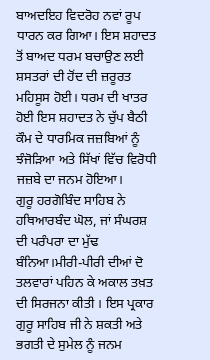ਬਾਅਦਇਹ ਵਿਦਰੋਹ ਨਵਾਂ ਰੂਪ ਧਾਰਨ ਕਰ ਗਿਆ। ਇਸ ਸ਼ਹਾਦਤ ਤੋਂ ਬਾਅਦ ਧਰਮ ਬਚਾਉਣ ਲਈ ਸ਼ਸਤਰਾਂ ਦੀ ਹੋਂਦ ਦੀ ਜ਼ਰੂਰਤ ਮਹਿਸੂਸ ਹੋਈ। ਧਰਮ ਦੀ ਖਾਤਰ ਹੋਈ ਇਸ ਸ਼ਹਾਦਤ ਨੇ ਚੁੱਪ ਬੈਠੀ ਕੌਮ ਦੇ ਧਾਰਮਿਕ ਜਜ਼ਬਿਆਂ ਨੂੰ ਝੰਜੋੜਿਆ ਅਤੇ ਸਿੱਖਾਂ ਵਿੱਚ ਵਿਰੋਧੀ ਜਜ਼ਬੇ ਦਾ ਜਨਮ ਹੋਇਆ।
ਗੁਰੂ ਹਰਗੋਬਿੰਦ ਸਾਹਿਬ ਨੇ ਹਥਿਆਰਬੰਦ ਘੋਲ, ਜਾਂ ਸੰਘਰਸ਼ ਦੀ ਪਰੰਪਰਾ ਦਾ ਮੁੱਢ ਬੰਨਿਆ।ਮੀਰੀ-ਪੀਰੀ ਦੀਆਂ ਦੋ ਤਲਵਾਰਾਂ ਪਹਿਨ ਕੇ ਅਕਾਲ ਤਖ਼ਤ ਦੀ ਸਿਰਜਨਾ ਕੀਤੀ । ਇਸ ਪ੍ਰਕਾਰ ਗੁਰੂ ਸਾਹਿਬ ਜੀ ਨੇ ਸ਼ਕਤੀ ਅਤੇ ਭਗਤੀ ਦੇ ਸੁਮੇਲ ਨੂੰ ਜਨਮ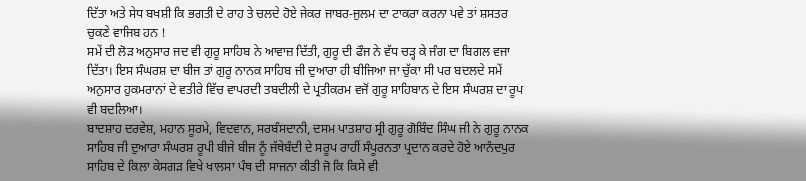ਦਿੱਤਾ ਅਤੇ ਸੇਧ ਬਖਸ਼ੀ ਕਿ ਭਗਤੀ ਦੇ ਰਾਹ ਤੇ ਚਲਦੇ ਹੋਏ ਜੇਕਰ ਜਾਬਰ-ਜੁਲਮ ਦਾ ਟਾਕਰਾ ਕਰਨਾ ਪਵੇ ਤਾਂ ਸ਼ਸਤਰ ਚੁਕਣੇ ਵਾਜਿਬ ਹਨ !
ਸਮੇਂ ਦੀ ਲੋੜ ਅਨੁਸਾਰ ਜਦ ਵੀ ਗੁਰੂ ਸਾਹਿਬ ਨੇ ਆਵਾਜ਼ ਦਿੱਤੀ, ਗੁਰੂ ਦੀ ਫੌਜ ਨੇ ਵੱਧ ਚੜ੍ਹ ਕੇ ਜੰਗ ਦਾ ਬਿਗਲ ਵਜਾ ਦਿੱਤਾ। ਇਸ ਸੰਘਰਸ਼ ਦਾ ਬੀਜ ਤਾਂ ਗੁਰੂ ਨਾਨਕ ਸਾਹਿਬ ਜੀ ਦੁਆਰਾ ਹੀ ਬੀਜਿਆ ਜਾ ਚੁੱਕਾ ਸੀ ਪਰ ਬਦਲਦੇ ਸਮੇਂ ਅਨੁਸਾਰ ਹੁਕਮਰਾਨਾਂ ਦੇ ਵਤੀਰੇ ਵਿੱਚ ਵਾਪਰਦੀ ਤਬਦੀਲੀ ਦੇ ਪ੍ਰਤੀਕਰਮ ਵਜੋਂ ਗੁਰੂ ਸਾਹਿਬਾਨ ਦੇ ਇਸ ਸੰਘਰਸ਼ ਦਾ ਰੂਪ ਵੀ ਬਦਲਿਆ।
ਬਾਦਸ਼ਾਹ ਦਰਵੇਸ਼, ਮਹਾਨ ਸੂਰਮੇ, ਵਿਦਵਾਨ, ਸਰਬੰਸਦਾਨੀ, ਦਸਮ ਪਾਤਸ਼ਾਹ ਸ੍ਰੀ ਗੁਰੂ ਗੋਬਿੰਦ ਸਿੰਘ ਜੀ ਨੇ ਗੁਰੂ ਨਾਨਕ ਸਾਹਿਬ ਜੀ ਦੁਆਰਾ ਸੰਘਰਸ਼ ਰੂਪੀ ਬੀਜੇ ਬੀਜ ਨੂੰ ਜੱਥੇਬੰਦੀ ਦੇ ਸਰੂਪ ਰਾਹੀਂ ਸੰਪੂਰਨਤਾ ਪ੍ਰਦਾਨ ਕਰਦੇ ਹੋਏ ਆਨੰਦਪੁਰ ਸਾਹਿਬ ਦੇ ਕਿਲਾ ਕੇਸਗੜ ਵਿਖੇ ਖਾਲਸਾ ਪੰਥ ਦੀ ਸਾਜਨਾ ਕੀਤੀ ਜੋ ਕਿ ਕਿਸੇ ਵੀ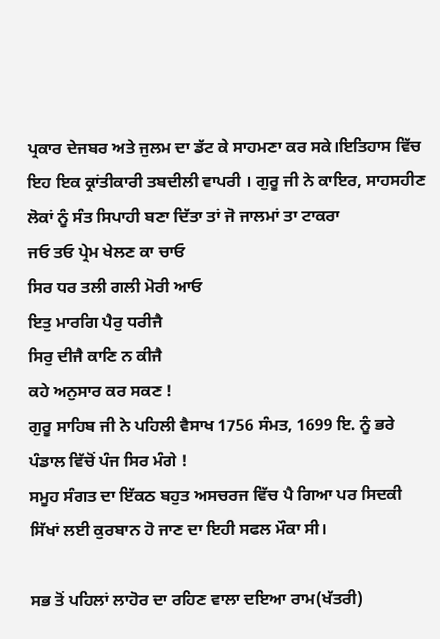ਪ੍ਰਕਾਰ ਦੇਜਬਰ ਅਤੇ ਜੁਲਮ ਦਾ ਡੱਟ ਕੇ ਸਾਹਮਣਾ ਕਰ ਸਕੇ।ਇਤਿਹਾਸ ਵਿੱਚ ਇਹ ਇਕ ਕ੍ਰਾਂਤੀਕਾਰੀ ਤਬਦੀਲੀ ਵਾਪਰੀ । ਗੁਰੂ ਜੀ ਨੇ ਕਾਇਰ, ਸਾਹਸਹੀਣ ਲੋਕਾਂ ਨੂੰ ਸੰਤ ਸਿਪਾਹੀ ਬਣਾ ਦਿੱਤਾ ਤਾਂ ਜੋ ਜਾਲਮਾਂ ਤਾ ਟਾਕਰਾ
ਜਓ ਤਓ ਪ੍ਰੇਮ ਖੇਲਣ ਕਾ ਚਾਓ
ਸਿਰ ਧਰ ਤਲੀ ਗਲੀ ਮੋਰੀ ਆਓ
ਇਤੁ ਮਾਰਗਿ ਪੈਰੁ ਧਰੀਜੈ
ਸਿਰੁ ਦੀਜੈ ਕਾਣਿ ਨ ਕੀਜੈ
ਕਹੇ ਅਨੁਸਾਰ ਕਰ ਸਕਣ !
ਗੁਰੂ ਸਾਹਿਬ ਜੀ ਨੇ ਪਹਿਲੀ ਵੈਸਾਖ 1756 ਸੰਮਤ, 1699 ਇ. ਨੂੰ ਭਰੇ ਪੰਡਾਲ ਵਿੱਚੋਂ ਪੰਜ ਸਿਰ ਮੰਗੇ !
ਸਮੂਹ ਸੰਗਤ ਦਾ ਇੱਕਠ ਬਹੁਤ ਅਸਚਰਜ ਵਿੱਚ ਪੈ ਗਿਆ ਪਰ ਸਿਦਕੀ ਸਿੱਖਾਂ ਲਈ ਕੁਰਬਾਨ ਹੋ ਜਾਣ ਦਾ ਇਹੀ ਸਫਲ ਮੌਕਾ ਸੀ।

ਸਭ ਤੋਂ ਪਹਿਲਾਂ ਲਾਹੋਰ ਦਾ ਰਹਿਣ ਵਾਲਾ ਦਇਆ ਰਾਮ(ਖੱਤਰੀ)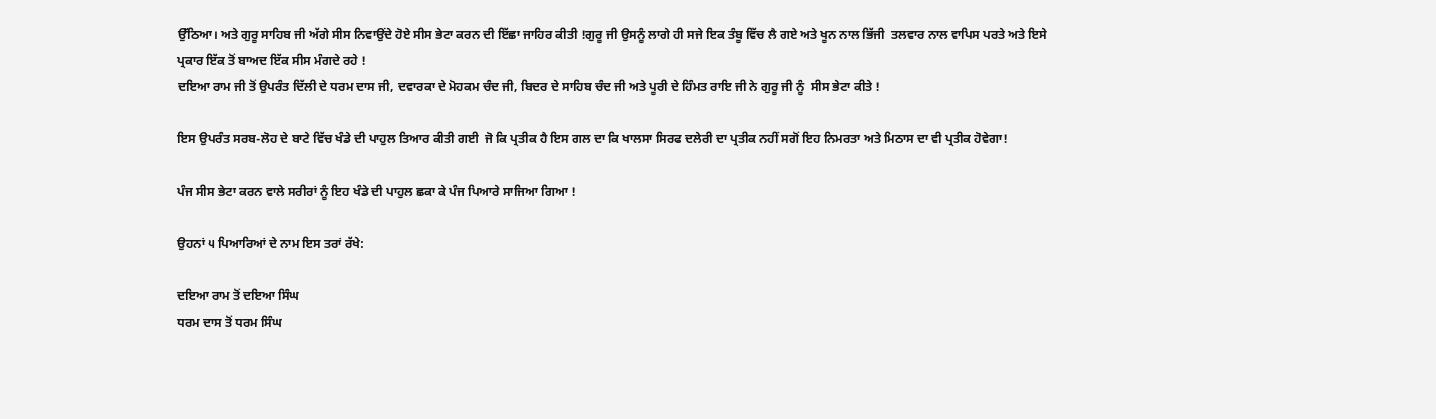ਉੱਠਿਆ। ਅਤੇ ਗੁਰੂ ਸਾਹਿਬ ਜੀ ਅੱਗੇ ਸੀਸ ਨਿਵਾਉਂਦੇ ਹੋਏ ਸੀਸ ਭੇਟਾ ਕਰਨ ਦੀ ਇੱਛਾ ਜਾਹਿਰ ਕੀਤੀ !ਗੁਰੂ ਜੀ ਉਸਨੂੰ ਲਾਗੇ ਹੀ ਸਜੇ ਇਕ ਤੰਬੂ ਵਿੱਚ ਲੈ ਗਏ ਅਤੇ ਖੂਨ ਨਾਲ ਭਿੱਜੀ  ਤਲਵਾਰ ਨਾਲ ਵਾਪਿਸ ਪਰਤੇ ਅਤੇ ਇਸੇ ਪ੍ਰਕਾਰ ਇੱਕ ਤੋਂ ਬਾਅਦ ਇੱਕ ਸੀਸ ਮੰਗਦੇ ਰਹੇ !
ਦਇਆ ਰਾਮ ਜੀ ਤੋਂ ਉਪਰੰਤ ਦਿੱਲੀ ਦੇ ਧਰਮ ਦਾਸ ਜੀ, ਦਵਾਰਕਾ ਦੇ ਮੋਹਕਮ ਚੰਦ ਜੀ, ਬਿਦਰ ਦੇ ਸਾਹਿਬ ਚੰਦ ਜੀ ਅਤੇ ਪੂਰੀ ਦੇ ਹਿੰਮਤ ਰਾਇ ਜੀ ਨੇ ਗੁਰੂ ਜੀ ਨੂੰ  ਸੀਸ ਭੇਟਾ ਕੀਤੇ !

ਇਸ ਉਪਰੰਤ ਸਰਬ-ਲੋਹ ਦੇ ਬਾਟੇ ਵਿੱਚ ਖੰਡੇ ਦੀ ਪਾਹੁਲ ਤਿਆਰ ਕੀਤੀ ਗਈ  ਜੋ ਕਿ ਪ੍ਰਤੀਕ ਹੈ ਇਸ ਗਲ ਦਾ ਕਿ ਖਾਲਸਾ ਸਿਰਫ ਦਲੇਰੀ ਦਾ ਪ੍ਰਤੀਕ ਨਹੀਂ ਸਗੋਂ ਇਹ ਨਿਮਰਤਾ ਅਤੇ ਮਿਠਾਸ ਦਾ ਵੀ ਪ੍ਰਤੀਕ ਹੋਵੇਗਾ!

ਪੰਜ ਸੀਸ ਭੇਟਾ ਕਰਨ ਵਾਲੇ ਸਰੀਰਾਂ ਨੂੰ ਇਹ ਖੰਡੇ ਦੀ ਪਾਹੁਲ ਛਕਾ ਕੇ ਪੰਜ ਪਿਆਰੇ ਸਾਜਿਆ ਗਿਆ !

ਉਹਨਾਂ ੫ ਪਿਆਰਿਆਂ ਦੇ ਨਾਮ ਇਸ ਤਰਾਂ ਰੱਖੇ:

ਦਇਆ ਰਾਮ ਤੋਂ ਦਇਆ ਸਿੰਘ
ਧਰਮ ਦਾਸ ਤੋਂ ਧਰਮ ਸਿੰਘ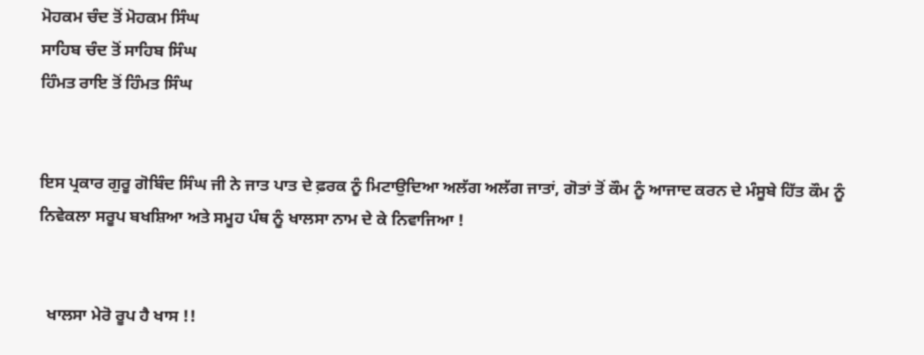ਮੋਹਕਮ ਚੰਦ ਤੋਂ ਮੋਹਕਮ ਸਿੰਘ
ਸਾਹਿਬ ਚੰਦ ਤੋਂ ਸਾਹਿਬ ਸਿੰਘ
ਹਿੰਮਤ ਰਾਇ ਤੋਂ ਹਿੰਮਤ ਸਿੰਘ


ਇਸ ਪ੍ਰਕਾਰ ਗੁਰੂ ਗੋਬਿੰਦ ਸਿੰਘ ਜੀ ਨੇ ਜਾਤ ਪਾਤ ਦੇ ਫ਼ਰਕ ਨੂੰ ਮਿਟਾਉਦਿਆ ਅਲੱਗ ਅਲੱਗ ਜਾਤਾਂ, ਗੋਤਾਂ ਤੋਂ ਕੌਮ ਨੂੰ ਆਜਾਦ ਕਰਨ ਦੇ ਮੰਸੂਬੇ ਹਿੱਤ ਕੌਮ ਨੂੰ ਨਿਵੇਕਲਾ ਸਰੂਪ ਬਖਸ਼ਿਆ ਅਤੇ ਸਮੂਹ ਪੰਥ ਨੂੰ ਖਾਲਸਾ ਨਾਮ ਦੇ ਕੇ ਨਿਵਾਜਿਆ !


  ਖਾਲਸਾ ਮੇਰੋ ਰੂਪ ਹੈ ਖਾਸ !!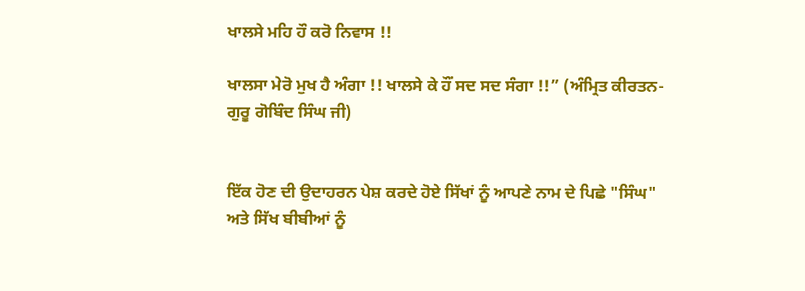ਖਾਲਸੇ ਮਹਿ ਹੌ ਕਰੋ ਨਿਵਾਸ !!

ਖਾਲਸਾ ਮੇਰੋ ਮੁਖ ਹੈ ਅੰਗਾ !! ਖਾਲਸੇ ਕੇ ਹੌਂ ਸਦ ਸਦ ਸੰਗਾ !!” (ਅੰਮ੍ਰਿਤ ਕੀਰਤਨ- ਗੁਰੂ ਗੋਬਿੰਦ ਸਿੰਘ ਜੀ)


ਇੱਕ ਹੋਣ ਦੀ ਉਦਾਹਰਨ ਪੇਸ਼ ਕਰਦੇ ਹੋਏ ਸਿੱਖਾਂ ਨੂੰ ਆਪਣੇ ਨਾਮ ਦੇ ਪਿਛੇ "ਸਿੰਘ" ਅਤੇ ਸਿੱਖ ਬੀਬੀਆਂ ਨੂੰ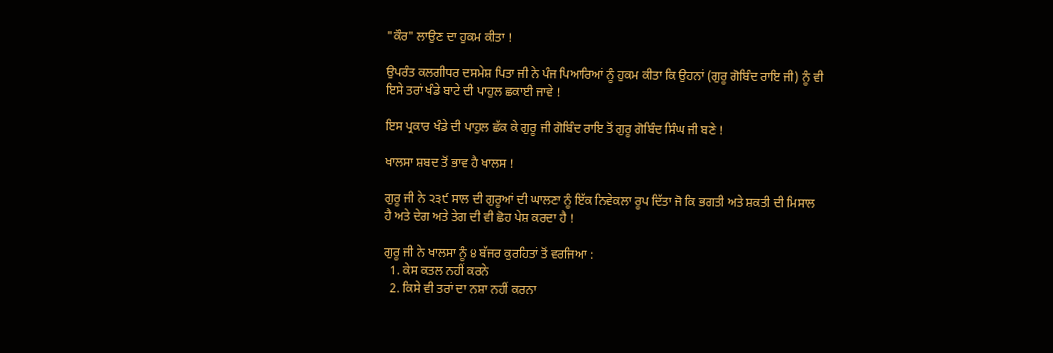"ਕੌਰ" ਲਾਉਣ ਦਾ ਹੁਕਮ ਕੀਤਾ !

ਉਪਰੰਤ ਕਲਗੀਧਰ ਦਸਮੇਸ਼ ਪਿਤਾ ਜੀ ਨੇ ਪੰਜ ਪਿਆਰਿਆਂ ਨੂੰ ਹੁਕਮ ਕੀਤਾ ਕਿ ਉਹਨਾਂ (ਗੁਰੂ ਗੋਬਿੰਦ ਰਾਇ ਜੀ) ਨੂੰ ਵੀ ਇਸੇ ਤਰਾਂ ਖੰਡੇ ਬਾਟੇ ਦੀ ਪਾਹੁਲ ਛਕਾਈ ਜਾਵੇ !

ਇਸ ਪ੍ਰਕਾਰ ਖੰਡੇ ਦੀ ਪਾਹੁਲ ਛੱਕ ਕੇ ਗੁਰੂ ਜੀ ਗੋਬਿੰਦ ਰਾਇ ਤੋਂ ਗੁਰੂ ਗੋਬਿੰਦ ਸਿੰਘ ਜੀ ਬਣੇ !

ਖਾਲਸਾ ਸ਼ਬਦ ਤੋਂ ਭਾਵ ਹੈ ਖਾਲਸ !

ਗੁਰੂ ਜੀ ਨੇ ੨੩੯ ਸਾਲ ਦੀ ਗੁਰੂਆਂ ਦੀ ਘਾਲਣਾ ਨੂੰ ਇੱਕ ਨਿਵੇਕਲਾ ਰੂਪ ਦਿੱਤਾ ਜੋ ਕਿ ਭਗਤੀ ਅਤੇ ਸ਼ਕਤੀ ਦੀ ਮਿਸਾਲ ਹੈ ਅਤੇ ਦੇਗ ਅਤੇ ਤੇਗ ਦੀ ਵੀ ਛੋਹ ਪੇਸ਼ ਕਰਦਾ ਹੈ !

ਗੁਰੂ ਜੀ ਨੇ ਖਾਲਸਾ ਨੂੰ ੪ ਬੱਜਰ ਕੁਰਹਿਤਾਂ ਤੋਂ ਵਰਜਿਆ :
  1. ਕੇਸ ਕਤਲ ਨਹੀਂ ਕਰਨੇ
  2. ਕਿਸੇ ਵੀ ਤਰਾਂ ਦਾ ਨਸ਼ਾ ਨਹੀਂ ਕਰਨਾ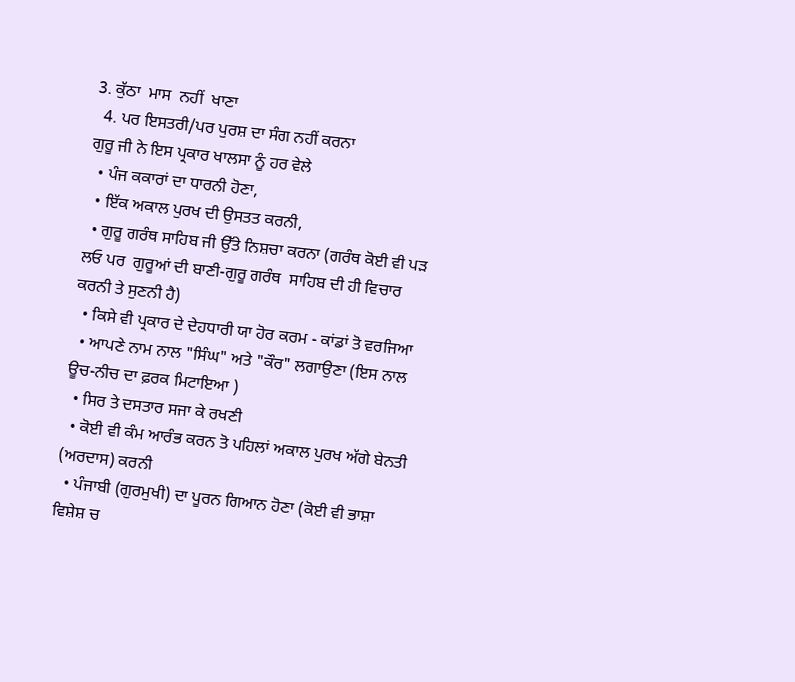3. ਕੁੱਠਾ  ਮਾਸ  ਨਹੀਂ  ਖਾਣਾ
  4. ਪਰ ਇਸਤਰੀ/ਪਰ ਪੁਰਸ਼ ਦਾ ਸੰਗ ਨਹੀਂ ਕਰਨਾ
ਗੁਰੂ ਜੀ ਨੇ ਇਸ ਪ੍ਰਕਾਰ ਖਾਲਸਾ ਨੂੰ ਹਰ ਵੇਲੇ
  • ਪੰਜ ਕਕਾਰਾਂ ਦਾ ਧਾਰਨੀ ਹੋਣਾ,
  • ਇੱਕ ਅਕਾਲ ਪੁਰਖ ਦੀ ਉਸਤਤ ਕਰਨੀ,
  • ਗੁਰੂ ਗਰੰਥ ਸਾਹਿਬ ਜੀ ਉੱਤੇ ਨਿਸ਼ਚਾ ਕਰਨਾ (ਗਰੰਥ ਕੋਈ ਵੀ ਪੜ ਲਓ ਪਰ  ਗੁਰੂਆਂ ਦੀ ਬਾਣੀ-ਗੁਰੂ ਗਰੰਥ  ਸਾਹਿਬ ਦੀ ਹੀ ਵਿਚਾਰ ਕਰਨੀ ਤੇ ਸੁਣਨੀ ਹੈ)
  • ਕਿਸੇ ਵੀ ਪ੍ਰਕਾਰ ਦੇ ਦੇਹਧਾਰੀ ਯਾ ਹੋਰ ਕਰਮ - ਕਾਂਡਾਂ ਤੋ ਵਰਜਿਆ
  • ਆਪਣੇ ਨਾਮ ਨਾਲ "ਸਿੰਘ" ਅਤੇ "ਕੌਰ" ਲਗਾਉਣਾ (ਇਸ ਨਾਲ ਊਚ-ਨੀਚ ਦਾ ਫ਼ਰਕ ਮਿਟਾਇਆ )
  • ਸਿਰ ਤੇ ਦਸਤਾਰ ਸਜਾ ਕੇ ਰਖਣੀ
  • ਕੋਈ ਵੀ ਕੰਮ ਆਰੰਭ ਕਰਨ ਤੋ ਪਹਿਲਾਂ ਅਕਾਲ ਪੁਰਖ ਅੱਗੇ ਬੇਨਤੀ (ਅਰਦਾਸ) ਕਰਨੀ
  • ਪੰਜਾਬੀ (ਗੁਰਮੁਖੀ) ਦਾ ਪੂਰਨ ਗਿਆਨ ਹੋਣਾ (ਕੋਈ ਵੀ ਭਾਸ਼ਾ ਵਿਸ਼ੇਸ਼ ਚ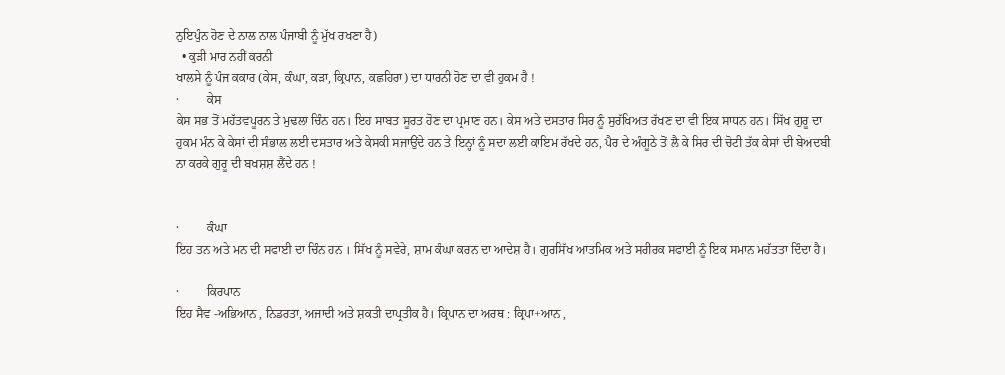ਨੁਇਪੁੰਨ ਹੋਣ ਦੇ ਨਾਲ ਨਾਲ ਪੰਜਾਬੀ ਨੂੰ ਮੁੱਖ ਰਖਣਾ ਹੈ)
  • ਕੁੜੀ ਮਾਰ ਨਹੀਂ ਕਰਨੀ
ਖਾਲਸੇ ਨੂੰ ਪੰਜ ਕਕਾਰ (ਕੇਸ, ਕੰਘਾ, ਕੜਾ, ਕ੍ਰਿਪਾਨ, ਕਛਹਿਰਾ) ਦਾ ਧਾਰਨੀ ਹੋਣ ਦਾ ਵੀ ਹੁਕਮ ਹੈ !
·         ਕੇਸ
ਕੇਸ ਸਭ ਤੋਂ ਮਹੱਤਵਪੂਰਨ ਤੇ ਮੁਢਲਾ ਚਿੰਨ ਹਨ। ਇਹ ਸਾਬਤ ਸੂਰਤ ਹੋਣ ਦਾ ਪ੍ਰਮਾਣ ਹਨ। ਕੇਸ ਅਤੇ ਦਸਤਾਰ ਸਿਰ ਨੂੰ ਸੁਰੱਖਿਅਤ ਰੱਖਣ ਦਾ ਵੀ ਇਕ ਸਾਧਨ ਹਨ। ਸਿੱਖ ਗੁਰੂ ਦਾ ਹੁਕਮ ਮੰਨ ਕੇ ਕੇਸਾਂ ਦੀ ਸੰਭਾਲ ਲਈ ਦਸਤਾਰ ਅਤੇ ਕੇਸਕੀ ਸਜਾਉਂਦੇ ਹਨ ਤੇ ਇਨ੍ਹਾਂ ਨੂੰ ਸਦਾ ਲਈ ਕਾਇਮ ਰੱਖਦੇ ਹਨ, ਪੈਰ ਦੇ ਅੰਗੂਠੇ ਤੋਂ ਲੈ ਕੇ ਸਿਰ ਦੀ ਚੋਟੀ ਤੱਕ ਕੇਸਾਂ ਦੀ ਬੇਅਦਬੀ ਨਾ ਕਰਕੇ ਗੁਰੂ ਦੀ ਬਖਸ਼ਸ਼ ਲੈਂਦੇ ਹਨ !


·         ਕੰਘਾ
ਇਹ ਤਨ ਅਤੇ ਮਨ ਦੀ ਸਫਾਈ ਦਾ ਚਿੰਨ ਹਨ । ਸਿੱਖ ਨੂੰ ਸਵੇਰੇ, ਸ਼ਾਮ ਕੰਘਾ ਕਰਨ ਦਾ ਆਦੇਸ਼ ਹੈ। ਗੁਰਸਿੱਖ ਆਤਮਿਕ ਅਤੇ ਸਰੀਰਕ ਸਫਾਈ ਨੂੰ ਇਕ ਸਮਾਨ ਮਹੱਤਤਾ ਦਿੰਦਾ ਹੈ।

·         ਕਿਰਪਾਨ
ਇਹ ਸੈਵ -ਅਭਿਆਨ , ਨਿਡਰਤਾ, ਅਜਾਦੀ ਅਤੇ ਸ਼ਕਤੀ ਦਾਪ੍ਰਤੀਕ ਹੈ। ਕ੍ਰਿਪਾਨ ਦਾ ਅਰਥ : ਕ੍ਰਿਪਾ+ਆਨ ,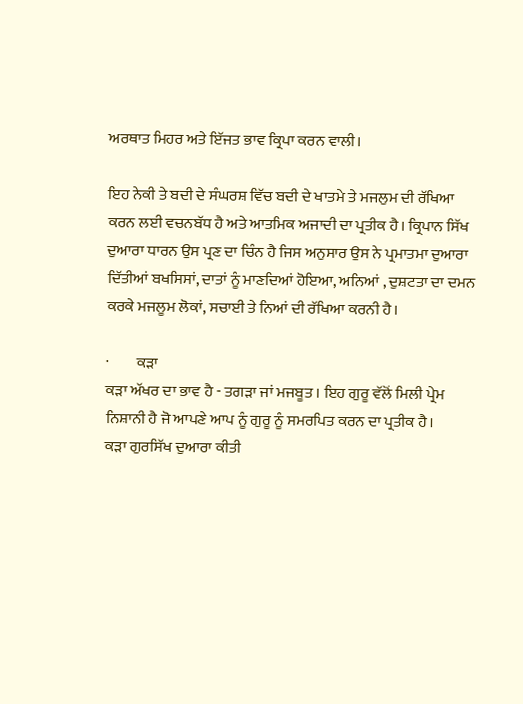ਅਰਥਾਤ ਮਿਹਰ ਅਤੇ ਇੱਜਤ ਭਾਵ ਕ੍ਰਿਪਾ ਕਰਨ ਵਾਲੀ।

ਇਹ ਨੇਕੀ ਤੇ ਬਦੀ ਦੇ ਸੰਘਰਸ਼ ਵਿੱਚ ਬਦੀ ਦੇ ਖਾਤਮੇ ਤੇ ਮਜਲੁਮ ਦੀ ਰੱਖਿਆ ਕਰਨ ਲਈ ਵਚਨਬੱਧ ਹੈ ਅਤੇ ਆਤਮਿਕ ਅਜਾਦੀ ਦਾ ਪ੍ਰਤੀਕ ਹੈ। ਕ੍ਰਿਪਾਨ ਸਿੱਖ ਦੁਆਰਾ ਧਾਰਨ ਉਸ ਪ੍ਰਣ ਦਾ ਚਿੰਨ ਹੈ ਜਿਸ ਅਨੁਸਾਰ ਉਸ ਨੇ ਪ੍ਰਮਾਤਮਾ ਦੁਆਰਾ ਦਿੱਤੀਆਂ ਬਖਸਿਸਾਂ, ਦਾਤਾਂ ਨੂੰ ਮਾਣਦਿਆਂ ਹੋਇਆ, ਅਨਿਆਂ , ਦੁਸ਼ਟਤਾ ਦਾ ਦਮਨ ਕਰਕੇ ਮਜਲੂਮ ਲੋਕਾਂ, ਸਚਾਈ ਤੇ ਨਿਆਂ ਦੀ ਰੱਖਿਆ ਕਰਨੀ ਹੈ।

·         ਕੜਾ
ਕੜਾ ਅੱਖਰ ਦਾ ਭਾਵ ਹੈ - ਤਗੜਾ ਜਾਂ ਮਜਬੂਤ । ਇਹ ਗੁਰੂ ਵੱਲੋਂ ਮਿਲੀ ਪ੍ਰੇਮ ਨਿਸ਼ਾਨੀ ਹੈ ਜੋ ਆਪਣੇ ਆਪ ਨੂੰ ਗੁਰੂ ਨੂੰ ਸਮਰਪਿਤ ਕਰਨ ਦਾ ਪ੍ਰਤੀਕ ਹੈ।
ਕੜਾ ਗੁਰਸਿੱਖ ਦੁਆਰਾ ਕੀਤੀ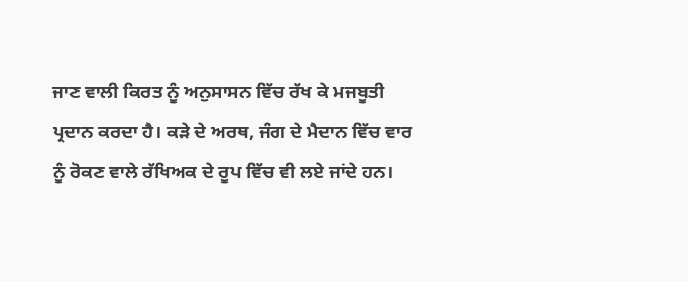ਜਾਣ ਵਾਲੀ ਕਿਰਤ ਨੂੰ ਅਨੁਸਾਸਨ ਵਿੱਚ ਰੱਖ ਕੇ ਮਜਬੂਤੀ ਪ੍ਰਦਾਨ ਕਰਦਾ ਹੈ। ਕੜੇ ਦੇ ਅਰਥ, ਜੰਗ ਦੇ ਮੈਦਾਨ ਵਿੱਚ ਵਾਰ ਨੂੰ ਰੋਕਣ ਵਾਲੇ ਰੱਖਿਅਕ ਦੇ ਰੂਪ ਵਿੱਚ ਵੀ ਲਏ ਜਾਂਦੇ ਹਨ।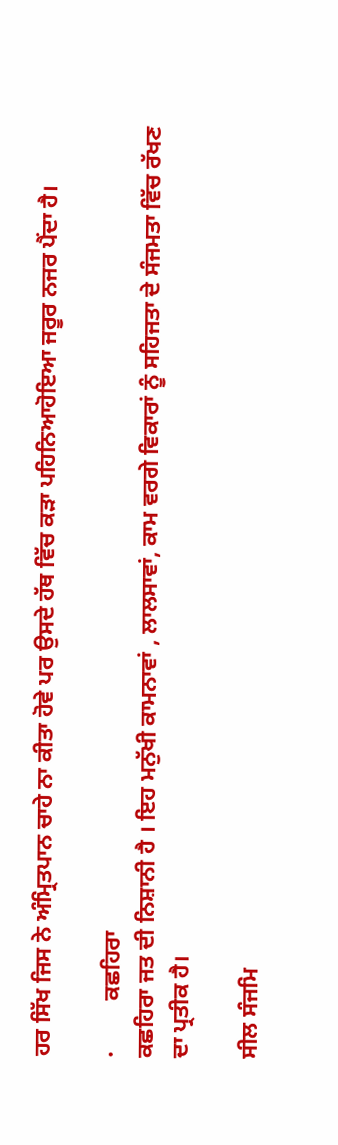ਹਰ ਸਿੱਖ ਜਿਸ ਨੇ ਅੰਮ੍ਰਿਤਪਾਨ ਚਾਹੇ ਨਾ ਕੀਤਾ ਹੋਵੇ ਪਰ ਉਸਦੇ ਹੱਥ ਵਿੱਚ ਕੜਾ ਪਹਿਨਿਆਹੋਇਆ ਜਰੂਰ ਨਜਰ ਪੈਂਦਾ ਹੈ।

·         ਕਛਹਿਰਾ
ਕਛਹਿਰਾ ਜਤ ਦੀ ਨਿਸ਼ਾਨੀ ਹੈ । ਇਹ ਮਨੁੱਖੀ ਕਾਮਨਾਵਾਂ , ਲਾਲਸਾਵਾਂ, ਕਾਮ ਵਰਗੇ ਵਿਕਾਰਾਂ ਨੂੰ ਸਹਿਜਤਾ ਦੇ ਸੰਜਮਤਾ ਵਿੱਚ ਰੱਖਣ ਦਾ ਪ੍ਰਤੀਕ ਹੈ।

ਸੀਲ ਸੰਜਮਿ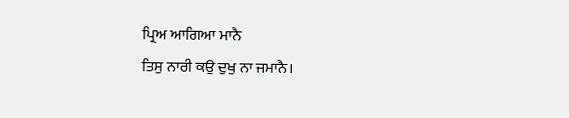ਪ੍ਰਿਅ ਆਗਿਆ ਮਾਨੈ
ਤਿਸੁ ਨਾਰੀ ਕਉ ਦੁਖੁ ਨਾ ਜਮਾਨੈ।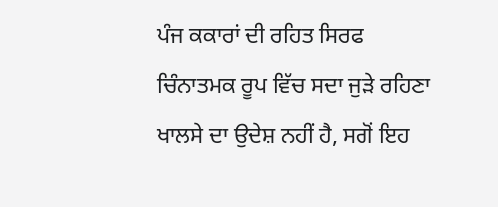ਪੰਜ ਕਕਾਰਾਂ ਦੀ ਰਹਿਤ ਸਿਰਫ ਚਿੰਨਾਤਮਕ ਰੂਪ ਵਿੱਚ ਸਦਾ ਜੁੜੇ ਰਹਿਣਾ ਖਾਲਸੇ ਦਾ ਉਦੇਸ਼ ਨਹੀਂ ਹੈ, ਸਗੋਂ ਇਹ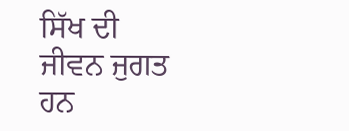ਸਿੱਖ ਦੀ ਜੀਵਨ ਜੁਗਤ ਹਨ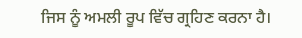ਜਿਸ ਨੂੰ ਅਮਲੀ ਰੂਪ ਵਿੱਚ ਗ੍ਰਹਿਣ ਕਰਨਾ ਹੈ।